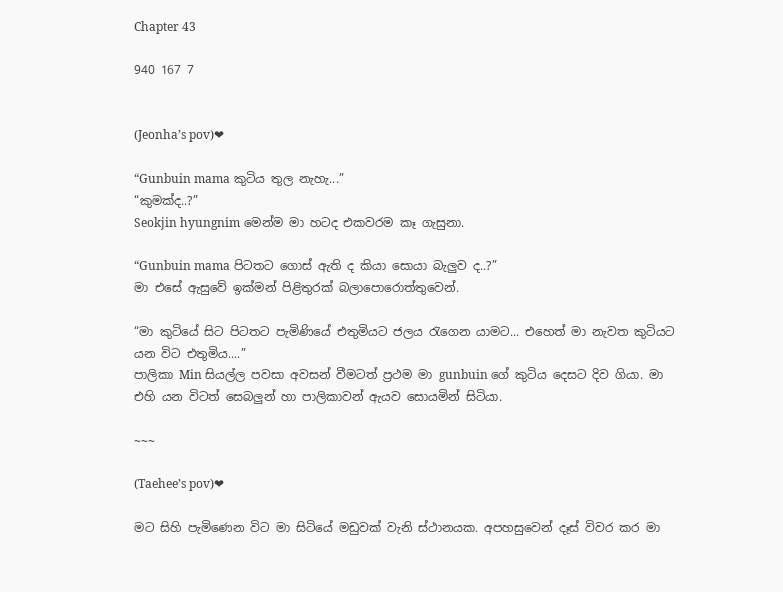Chapter 43

940 167 7


(Jeonha’s pov)❤

“Gunbuin mama කුටිය තුල නැහැ...”
“කුමක්ද..?”
Seokjin hyungnim මෙන්ම මා හටද එකවරම කෑ ගැසුනා.

“Gunbuin mama පිටතට ගොස් ඇති ද කියා සොයා බැලුව ද..?”
මා එසේ ඇසුවේ ඉක්මන් පිළිතුරක් බලාපොරොත්තුවෙන්.

“මා කුටියේ සිට පිටතට පැමිණියේ එතුමියට ජලය රැගෙන යාමට... එහෙත් මා නැවත කුටියට යන විට එතුමිය....”
පාලිකා Min සියල්ල පවසා අවසන් වීමටත් ප්‍රථම මා gunbuin ගේ කුටිය දෙසට දිව ගියා. මා එහි යන විටත් සෙබලුන් හා පාලිකාවන් ඇයව සොයමින් සිටියා.

~~~

(Taehee’s pov)❤

මට සිහි පැමිණෙන විට මා සිටියේ මඩුවක් වැනි ස්ථානයක. අපහසුවෙන් දෑස් විවර කර මා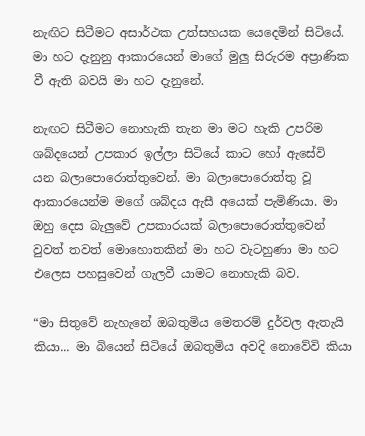නැඟිට සිටීමට අසාර්ථක උත්සහයක යෙදෙමින් සිටියේ. මා හට දැනුනු ආකාරයෙන් මාගේ මුලු සිරුරම අප්‍රාණික වී ඇති බවයි මා හට දැනුනේ.

නැඟට සිටීමට නොහැකි තැන මා මට හැකි උපරිම ශබ්දයෙන් උපකාර ඉල්ලා සිටියේ කාට හෝ ඇසේවි යන බලාපොරොත්තුවෙන්. මා බලාපොරොත්තු වූ ආකාරයෙන්ම මගේ ශබ්දය ඇසී අයෙක් පැමිණියා. මා ඔහු දෙස බැලුවේ උපකාරයක් බලාපොරොත්තුවෙන් වුවත් තවත් මොහොතකින් මා හට වැටහුණා මා හට එලෙස පහසුවෙන් ගැලවී යාමට නොහැකි බව.

“මා සිතුවේ නැහැනේ ඔබතුමිය මෙතරම් දුර්වල ඇතැයි කියා... මා බියෙන් සිටියේ ඔබතුමිය අවදි නොවේවි කියා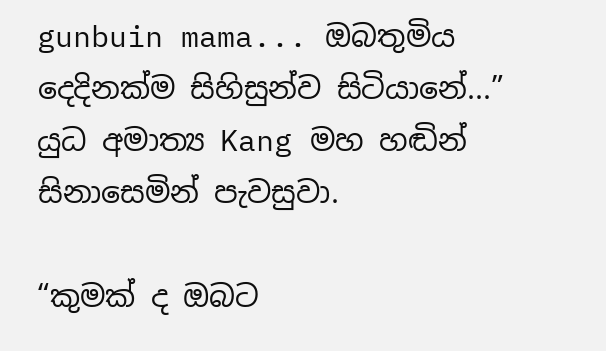gunbuin mama... ඔබතුමිය දෙදිනක්ම සිහිසුන්ව සිටියානේ...”
යුධ අමාත්‍ය Kang මහ හඬින් සිනාසෙමින් පැවසුවා.

“කුමක් ද ඔබට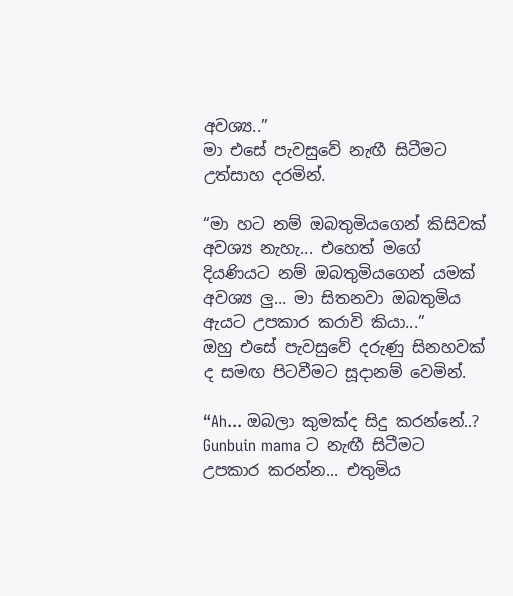අවශ්‍ය..”
මා එසේ පැවසුවේ නැඟී සිටීමට උත්සාහ දරමින්.

“මා හට නම් ඔබතුමියගෙන් කිසිවක් අවශ්‍ය නැහැ... එහෙත් මගේ දියණියට නම් ඔබතුමියගෙන් යමක් අවශ්‍ය ලු... මා සිතනවා ඔබතුමිය ඇයට උපකාර කරාවි කියා...”
ඔහු එසේ පැවසුවේ දරුණු සිනහවක් ද සමඟ පිටවීමට සූදානම් වෙමින්.

“Ah... ඔබලා කුමක්ද සිදු කරන්නේ..? Gunbuin mama ට නැඟී සිටීමට උපකාර කරන්න... එතුමිය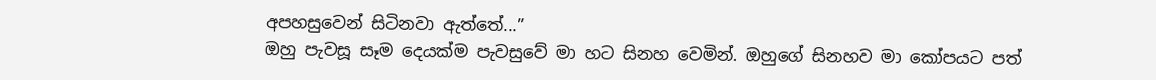අපහසුවෙන් සිටිනවා ඇත්තේ...”
ඔහු පැවසූ සෑම දෙයක්ම පැවසුවේ මා හට සිනහ වෙමින්. ඔහුගේ සිනහව මා කෝපයට පත්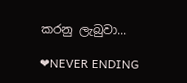කරනු ලැබුවා...

❤NEVER ENDING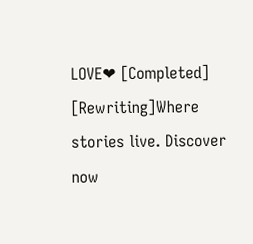LOVE❤ [Completed] [Rewriting]Where stories live. Discover now